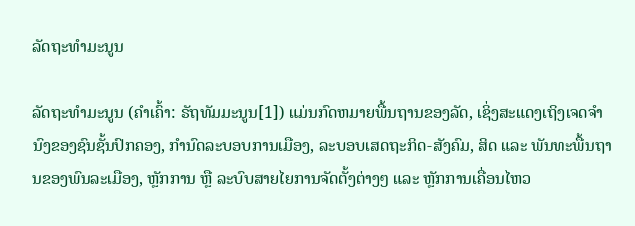ລັດຖະທຳມະນູນ

ລັດຖະທຳມະນູນ (ຄຳເຄົ້າ: ຣັຖທັມມະນູນ[1]) ແມ່ນກົດຫມາຍພື້ນຖານຂອງລັດ, ເຊິ່ງສະແດງເຖິງເຈດຈຳນົງຂອງຊົນຊັ້ນປົກຄອງ, ກຳນົດລະບອບການເມືອງ, ລະບອບເສດຖະກິດ-ສັງຄົມ, ສິດ ແລະ ພັນທະພື້ນຖານຂອງພົນລະເມືອງ, ຫຼັກການ ຫຼື ລະບົບສາຍໄຍການຈັດຕັ້ງຕ່າງໆ ແລະ ຫຼັກການເຄື່ອນໄຫວ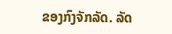ຂອງກົງຈັກລັດ. ລັດ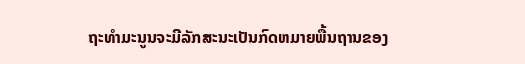ຖະທຳມະນູນຈະມີລັກສະນະເປັນກົດຫມາຍພື້ນຖານຂອງ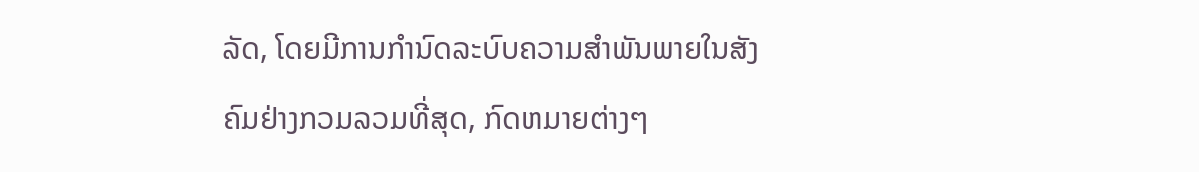ລັດ, ໂດຍມີການກຳນົດລະບົບຄວາມສຳພັນພາຍໃນສັງຄົມຢ່າງກວມລວມທີ່ສຸດ, ກົດຫມາຍຕ່າງໆ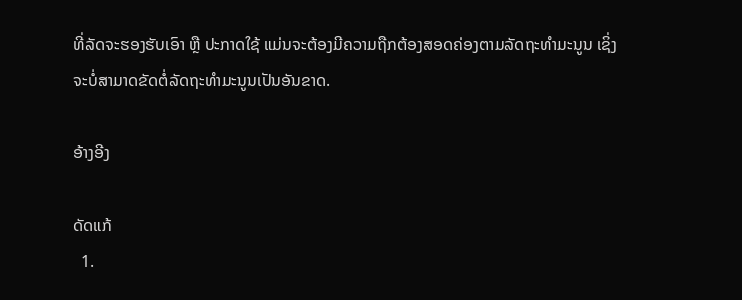ທີ່ລັດຈະຮອງຮັບເອົາ ຫຼື ປະກາດໃຊ້ ແມ່ນຈະຕ້ອງມີຄວາມຖືກຕ້ອງສອດຄ່ອງຕາມລັດຖະທຳມະນູນ ເຊິ່ງຈະບໍ່ສາມາດຂັດຕໍ່ລັດຖະທຳມະນູນເປັນອັນຂາດ.

ອ້າງອີງ

ດັດແກ້
  1.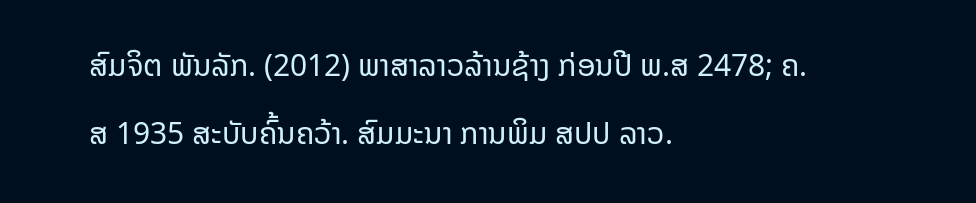ສົມຈິຕ ພັນລັກ. (2012) ພາສາລາວລ້ານຊ້າງ ກ່ອນປີ ພ.ສ 2478; ຄ.ສ 1935 ສະບັບຄົ້ນຄວ້າ. ສົມມະນາ ການພິມ ສປປ ລາວ.